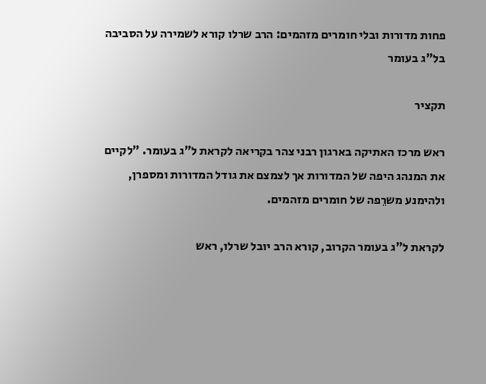פחות מדורות ובלי חומרים מזהמים: הרב שרלו קורא לשמירה על הסביבה בל"ג בעומר

תקציר

ראש מרכז האתיקה בארגון רבני צהר בקריאה לקראת ל"ג בעומר. "לקיים את המנהג היפה של המדורות אך לצמצם את גודל המדורות ומספרן, ולהימנע משרֵפה של חומרים מזהמים.

לקראת ל"ג בעומר הקרוב, קורא הרב יובל שרלו, ראש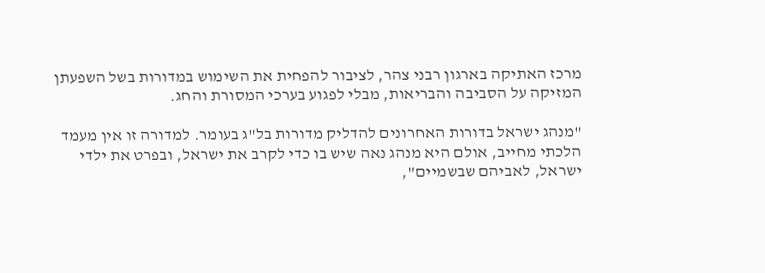מרכז האתיקה בארגון רבני צהר, לציבור להפחית את השימוש במדורות בשל השפעתן המזיקה על הסביבה והבריאות, מבלי לפגוע בערכי המסורת והחג.

"מנהג ישראל בדורות האחרונים להדליק מדורות בל"ג בעומר. למדורה זו אין מעמד הלכתי מחייב, אולם היא מנהג נאה שיש בו כדי לקרב את ישראל, ובפרט את ילדי ישראל, לאביהם שבשמיים",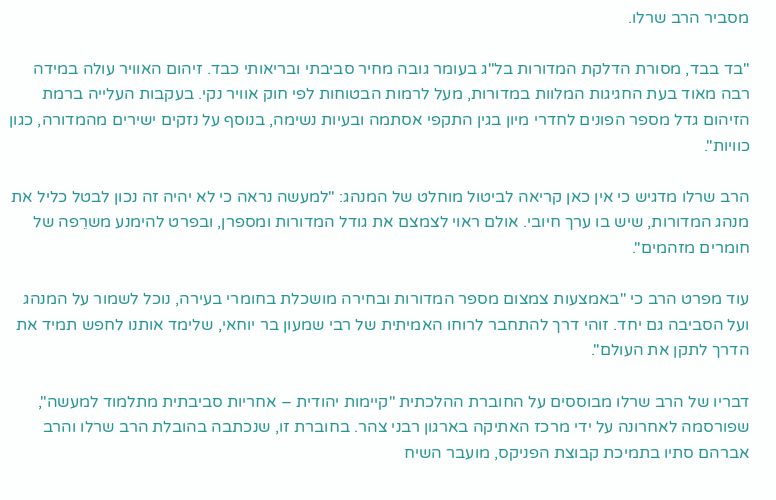מסביר הרב שרלו.

"בד בבד, מסורת הדלקת המדורות בל"ג בעומר גובה מחיר סביבתי ובריאותי כבד. זיהום האוויר עולה במידה רבה מאוד בעת החגיגות המלוות במדורות, מעל לרמות הבטוחות לפי חוק אוויר נקי. בעקבות העלייה ברמת הזיהום גדל מספר הפונים לחדרי מיון בגין התקפי אסתמה ובעיות נשימה, בנוסף על נזקים ישירים מהמדורה, כגון כוויות".

הרב שרלו מדגיש כי אין כאן קריאה לביטול מוחלט של המנהג: "למעשה נראה כי לא יהיה זה נכון לבטל כליל את מנהג המדורות, שיש בו ערך חיובי. אולם ראוי לצמצם את גודל המדורות ומספרן, ובפרט להימנע משרֵפה של חומרים מזהמים".

עוד מפרט הרב כי "באמצעות צמצום מספר המדורות ובחירה מושכלת בחומרי בעירה, נוכל לשמור על המנהג ועל הסביבה גם יחד. זוהי דרך להתחבר לרוחו האמיתית של רבי שמעון בר יוחאי, שלימד אותנו לחפש תמיד את הדרך לתקן את העולם".

דבריו של הרב שרלו מבוססים על החוברת ההלכתית "קיימות יהודית – אחריות סביבתית מתלמוד למעשה", שפורסמה לאחרונה על ידי מרכז האתיקה בארגון רבני צהר. בחוברת זו, שנכתבה בהובלת הרב שרלו והרב אברהם סתיו בתמיכת קבוצת הפניקס, מועבר השיח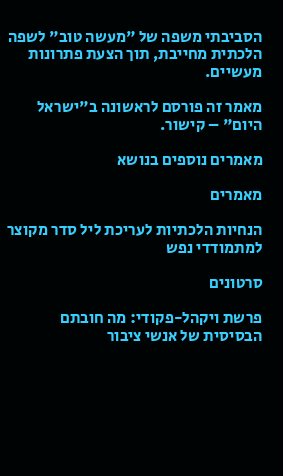הסביבתי משפה של "מעשה טוב" לשפה הלכתית מחייבת, תוך הצעת פתרונות מעשיים.

מאמר זה פורסם לראשונה ב"ישראל היום" – קישור.

מאמרים נוספים בנושא

מאמרים

הנחיות הלכתיות לעריכת ליל סדר מקוצר למתמודדי נפש

סרטונים

פרשת ויקהל-פקודי: מה חובתם הבסיסית של אנשי ציבור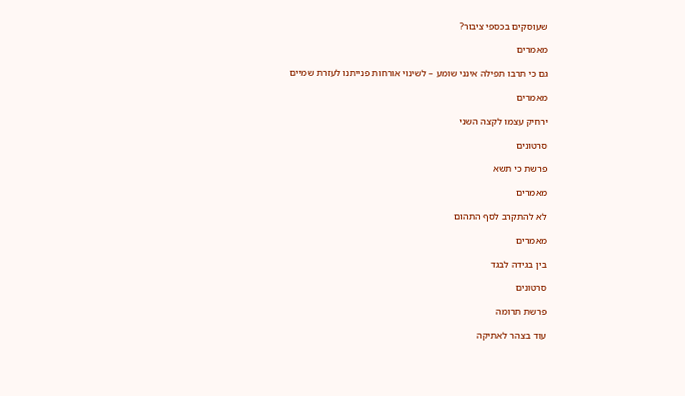שעוסקים בכספי ציבור?

מאמרים

גם כי תרבו תפילה אינני שומע – לשינוי אורחות פנייתנו לעזרת שמיים

מאמרים

ירחיק עצמו לקצה השני

סרטונים

פרשת כי תשא

מאמרים

לא להתקרב לסף התהום

מאמרים

בין בגידה לבגד

סרטונים

פרשת תרומה

עוד בצהר לאתיקה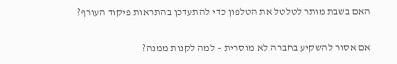האם בשבת מותר לטלטל את הטלפון כדי להתעדכן בהתראות פיקוד העורף?

אם אסור להשקיע בחברה לא מוסרית – למה לקנות ממנה?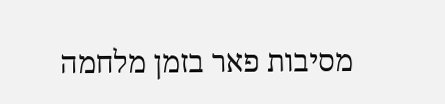מסיבות פאר בזמן מלחמה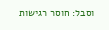וסבל: חוסר רגישות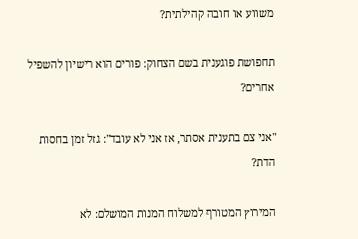משווע או חובה קהילתית?

תחפושת פוגענית בשם הצחוק: פורים הוא רישיון להשפיל אחרים?

"אני צם בתענית אסתר, אז אני לא עובד": גזל זמן בחסות הדת?

המירוץ המטורף למשלוח המנות המושלם: לא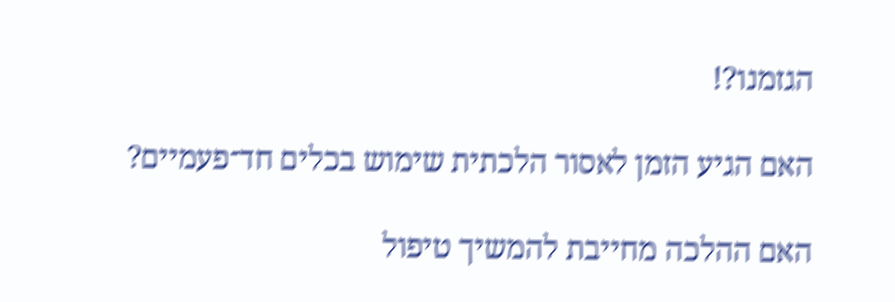הגזמנו?!

האם הגיע הזמן לאסור הלכתית שימוש בכלים חד־פעמיים?

האם ההלכה מחייבת להמשיך טיפול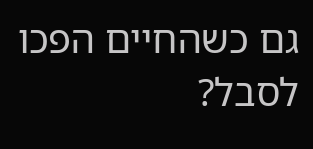גם כשהחיים הפכו לסבל?